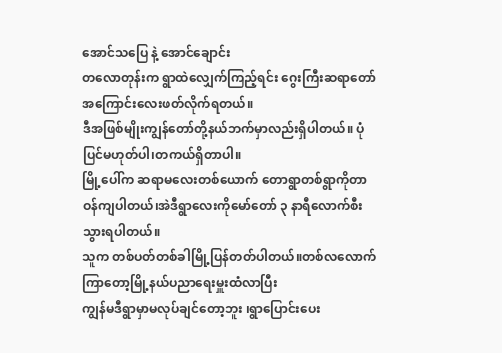အောင်သပြေ နဲ့ အောင်ချောင်း
တလောတုန်းက ရွာထဲလျှေက်ကြည့်ရင်း ဂွေးကြီးဆရာတော်အကြောင်းလေးဖတ်လိုက်ရတယ်။
ဒီအဖြစ်မျိုးကျွန်တော်တို့နယ်ဘက်မှာလည်းရှိပါတယ်။ ပုံပြင်မဟုတ်ပါ၊တကယ်ရှိတာပါ။
မြို့ပေါ်က ဆရာမလေးတစ်ယောက် တောရွာတစ်ရွာကိုတာဝန်ကျပါတယ်၊အဲဒီရွာလေးကိုမော်တော် ၃ နာရီလောက်စီးသွားရပါတယ်။
သူက တစ်ပတ်တစ်ခါမြို့ပြန်တတ်ပါတယ်။တစ်လလောက်ကြာတော့မြို့နယ်ပညာရေးမှူးထံလာပြီး
ကျွန်မဒီရွာမှာမလုပ်ချင်တော့ဘူး ၊ရွာပြောင်းပေး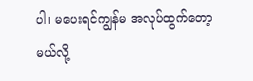ပါ၊ မပေးရင်ကျွန်မ အလုပ်ထွက်တော့မယ်လို့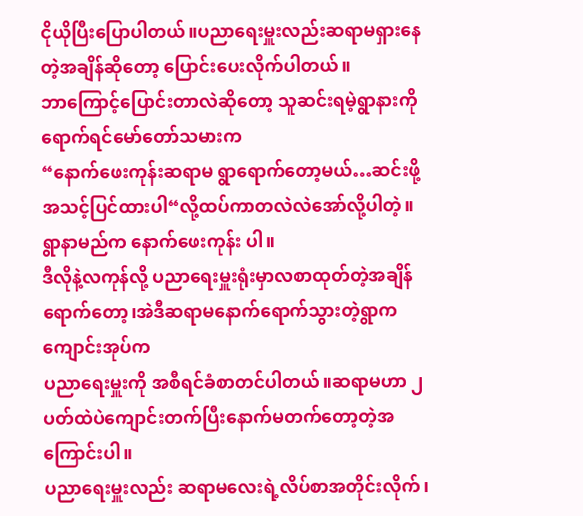ငိုယိုပြီးပြောပါတယ်။ပညာရေးမှူးလည်းဆရာမရှားနေတဲ့အချိန်ဆိုတော့ ပြောင်းပေးလိုက်ပါတယ်။
ဘာကြောင့်ပြောင်းတာလဲဆိုတော့ သူဆင်းရမဲ့ရွာနားကိုရောက်ရင်မော်တော်သမားက
“နောက်ဖေးကုန်းဆရာမ ရွာရောက်တော့မယ်…ဆင်းဖို့အသင့်ပြင်ထားပါ“လို့ထပ်ကာတလဲလဲအော်လို့ပါတဲ့။
ရွာနာမည်က နောက်ဖေးကုန်း ပါ။
ဒီလိုနဲ့လကုန်လို့ ပညာရေးမှူးရုံးမှာလစာထုတ်တဲ့အချိန်ရောက်တော့၊အဲဒီဆရာမနောက်ရောက်သွားတဲ့ရွာကကျောင်းအုပ်က
ပညာရေးမှူးကို အစီရင်ခံစာတင်ပါတယ်။ဆရာမဟာ ၂ ပတ်ထဲပဲကျောင်းတက်ပြီးနောက်မတက်တော့တဲ့အကြောင်းပါ။
ပညာရေးမှူးလည်း ဆရာမလေးရဲ့လိပ်စာအတိုင်းလိုက်၊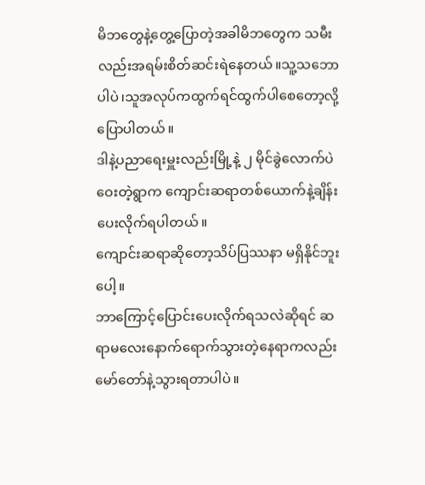မိဘတွေနဲ့တွေ့ပြောတဲ့အခါမိဘတွေက သမီးလည်းအရမ်းစိတ်ဆင်းရဲနေတယ်။သူ့သဘောပါပဲ၊သူအလုပ်ကထွက်ရင်ထွက်ပါစေတော့လို့ပြောပါတယ်။
ဒါနဲ့ပညာရေးမှူးလည်းမြို့နဲ့ ၂ မိုင်ခွဲလောက်ပဲဝေးတဲ့ရွာက ကျောင်းဆရာတစ်ယောက်နဲ့ချိန်းပေးလိုက်ရပါတယ်။
ကျောင်းဆရာဆိုတော့သိပ်ပြဿနာ မရှိနိုင်ဘူးပေါ့။
ဘာကြောင့်ပြောင်းပေးလိုက်ရသလဲဆိုရင် ဆရာမလေးနောက်ရောက်သွားတဲ့နေရာကလည်းမော်တော်နဲ့သွားရတာပါပဲ။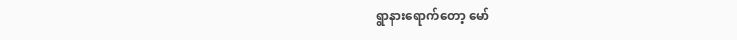ရွာနားရောက်တော့ မော်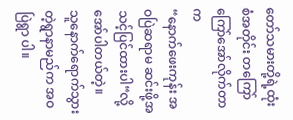တော်သမားတို့ရဲ့ထုံးစံအတိုင်း တကြော်ကြော်အော်လိုက်တာက
“နောက်ဖေးကုန်း အဝပြဲဆရာမ ဆင်းဖို့အသင့်ပြင်ထားပါ“လို့အော်ပါတယ်တဲ့။
သူနောက်ရောက်သွားတဲ့ရွာနာမည်က အဝပြဲရွာ ပါ။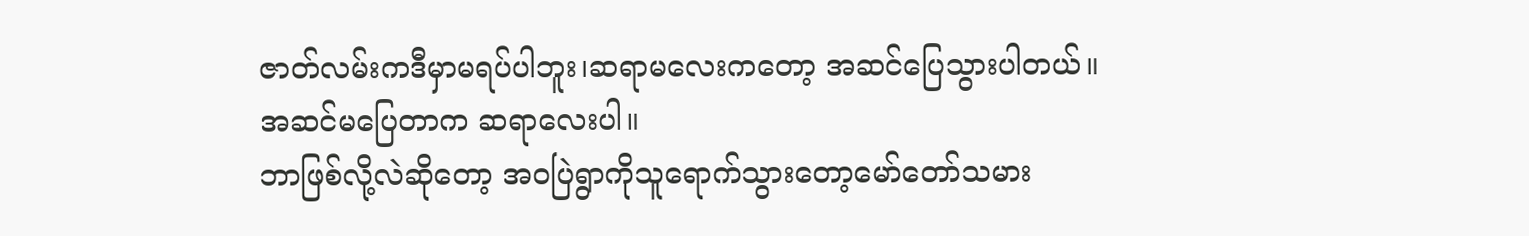ဇာတ်လမ်းကဒီမှာမရပ်ပါဘူး၊ဆရာမလေးကတော့ အဆင်ပြေသွားပါတယ်။
အဆင်မပြေတာက ဆရာလေးပါ။
ဘာဖြစ်လို့လဲဆိုတော့ အဝပြဲရွာကိုသူရောက်သွားတော့မော်တော်သမား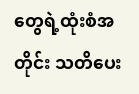တွေရဲ့ထုံးစံအတိုင်း သတိပေး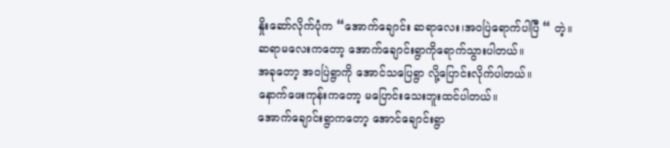နှိုးဆော်လိုက်ပုံက “အောက်ချောင်း ဆရာလေး၊အဝပြဲရောက်ပါပြီ “ တဲ့။
ဆရာမလေးကတော့ အောက်ချောင်းရွာကိုရောက်သွားပါတယ်။
အခုတော့ အဝပြဲရွာကို အောင်သပြေရွာ လို့ပြောင်းလိုက်ပါတယ်။
နောက်ဖေးကုန်းကတော့ မပြောင်းသေးဘူးထင်ပါတယ်။
အောက်ချောင်းရွာကတော့ အောင်ချောင်းရွာ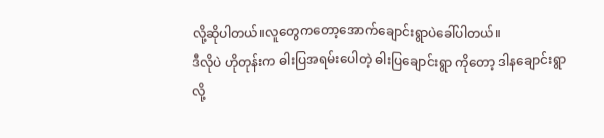လို့ဆိုပါတယ်။လူတွေကတော့အောက်ချောင်းရွာပဲခေါ်ပါတယ်။
ဒီလိုပဲ ဟိုတုန်းက ဓါးပြအရမ်းပေါတဲ့ ဓါးပြချောင်းရွာ ကိုတော့ ဒါနချောင်းရွာ လို့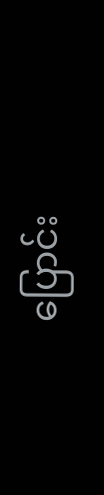ပြောင်း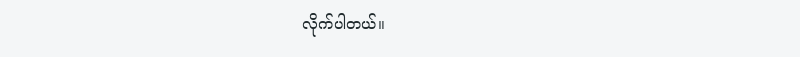လိုက်ပါတယ်။